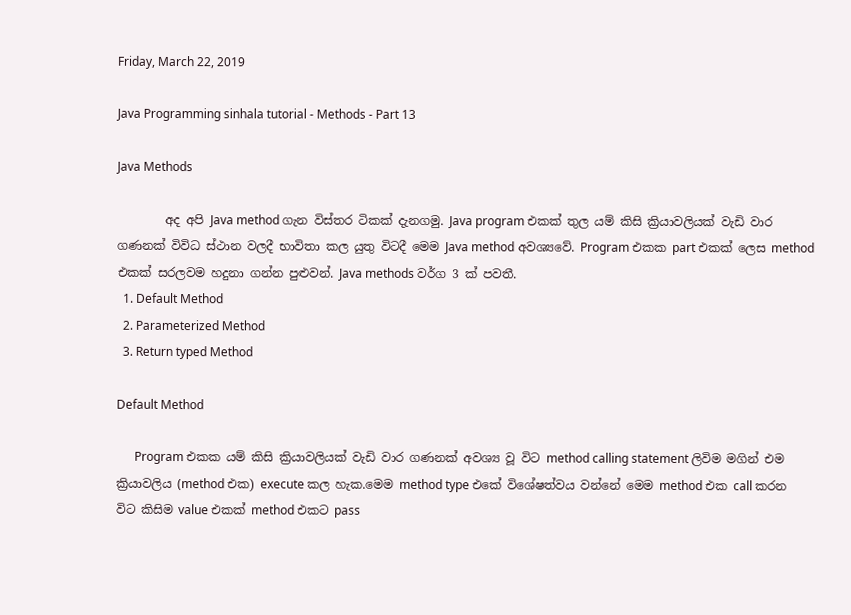Friday, March 22, 2019

Java Programming sinhala tutorial - Methods - Part 13

Java Methods

        අද අපි Java method ගැන විස්තර ටිකක් දැනගමු. Java program එකක් තුල යම් කිසි ක්‍රියාවලියක් වැඩි වාර ගණනක් විවිධ ස්ථාන වලදී භාවිතා කල යුතු විටදී මෙම Java method අවශ්‍යවේ. Program එකක part එකක් ලෙස method එකක් සරලවම හදුනා ගන්න පුළුවන්. Java methods වර්ග 3 ක් පවතී.
  1. Default Method
  2. Parameterized Method
  3. Return typed Method

Default Method

      Program එකක යම් කිසි ක්‍රියාවලියක් වැඩි වාර ගණනක් අවශ්‍ය වූ විට method calling statement ලිවිම මගින් එම ක්‍රියාවලිය (method එක) execute කල හැක.මෙම method type එකේ විශේෂත්වය වන්නේ මෙම method එක call කරන විට කිසිම value එකක් method එකට pass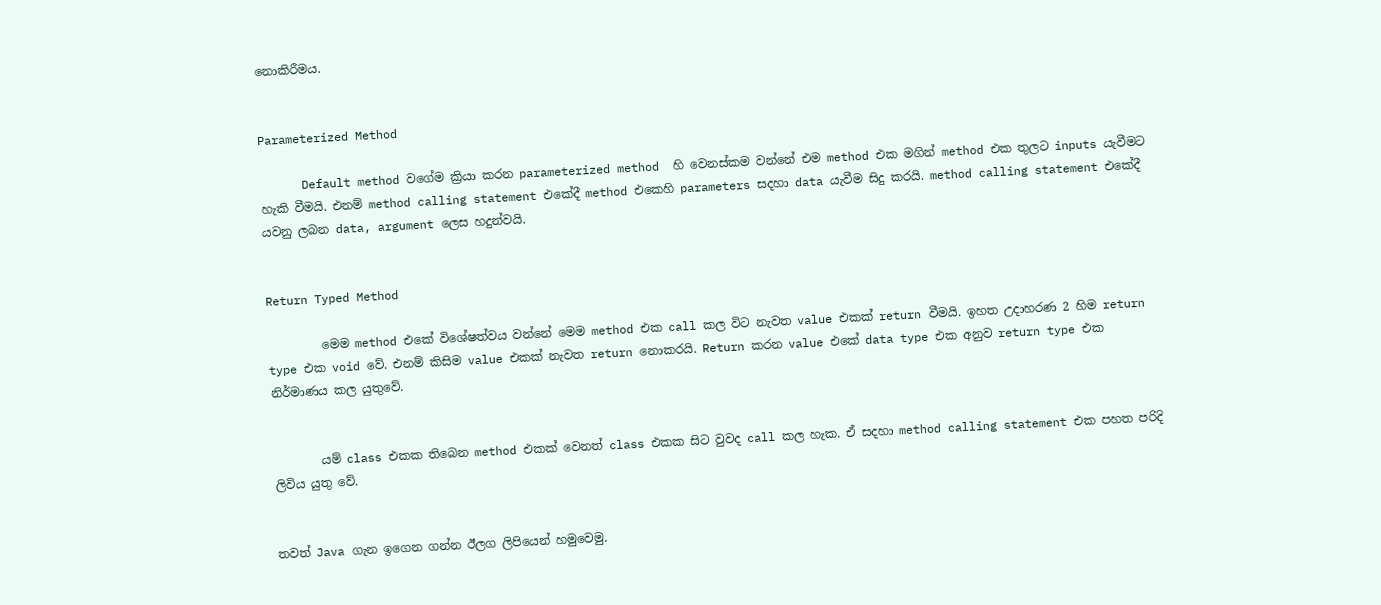නොකිරීමය.


Parameterized Method

      Default method වගේම ක්‍රියා කරන parameterized method  හි වෙනස්කම වන්නේ එම method එක මගින් method එක තුලට inputs යැවීමට හැකි වීමයි. එනම් method calling statement එකේදී method එකෙහි parameters සදහා data යැවීම සිදු කරයි. method calling statement එකේදී යවනු ලබන data, argument ලෙස හදුන්වයි.


Return Typed Method

         මෙම method එකේ විශේෂත්වය වන්නේ මෙම method එක call කල විට නැවත value එකක් return වීමයි. ඉහත උදාහරණ 2 හිම return type එක void වේ. එනම් කිසිම value එකක් නැවත return නොකරයි. Return කරන value එකේ data type එක අනුව return type එක නිර්මාණය කල යුතුවේ.


        යම් class එකක තිබෙන method එකක් වෙනත් class එකක සිට වුවද call කල හැක. ඒ සදහා method calling statement එක පහත පරිදි ලිවිය යුතු වේ.


තවත් Java ගැන ඉගෙන ගන්න ඊලග ලිපියෙන් හමුවෙමු.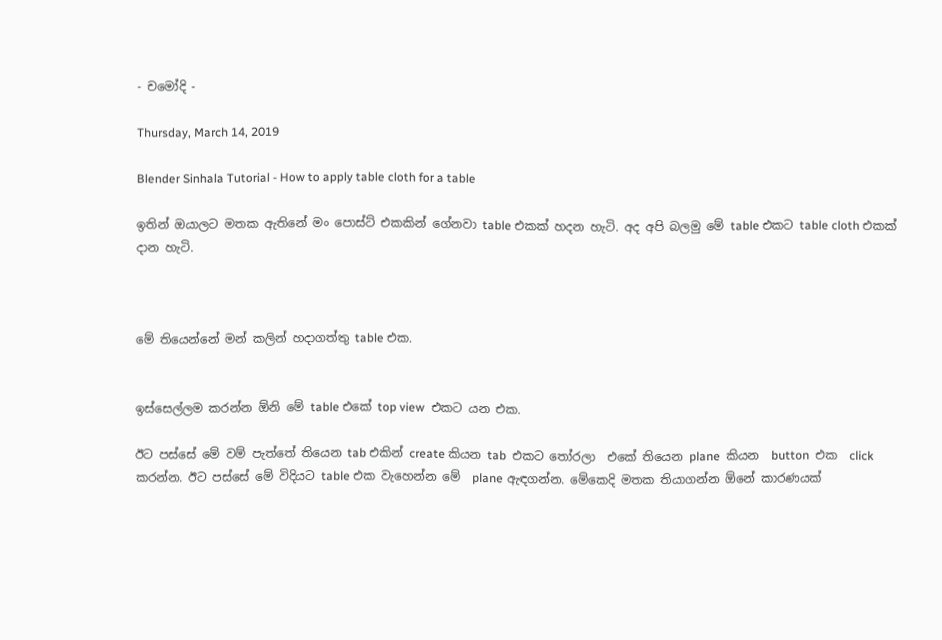- චමෝදි -

Thursday, March 14, 2019

Blender Sinhala Tutorial - How to apply table cloth for a table

ඉතින් ඔයාලට මතක ඇතිනේ මං පොස්ට් එකකින් ගේනවා table එකක් හදන හැටි. අද අපි බලමු මේ table එකට table cloth එකක් දාන හැටි.



මේ තියෙන්නේ මන් කලින් හදාගත්තු table එක.


ඉස්සෙල්ලම කරන්න ඕනි මේ table එකේ top view  එකට යන එක.

ඊට පස්සේ මේ වම් පැත්තේ තියෙන tab එකින් create කියන tab  එකට තෝරලා  එකේ තියෙන plane  කියන  button  එක  click  කරන්න. ඊට පස්සේ මේ විදියට table එක වැහෙන්න මේ  plane ඇඳගන්න. මේකෙදි මතක තියාගන්න ඕනේ කාරණයක්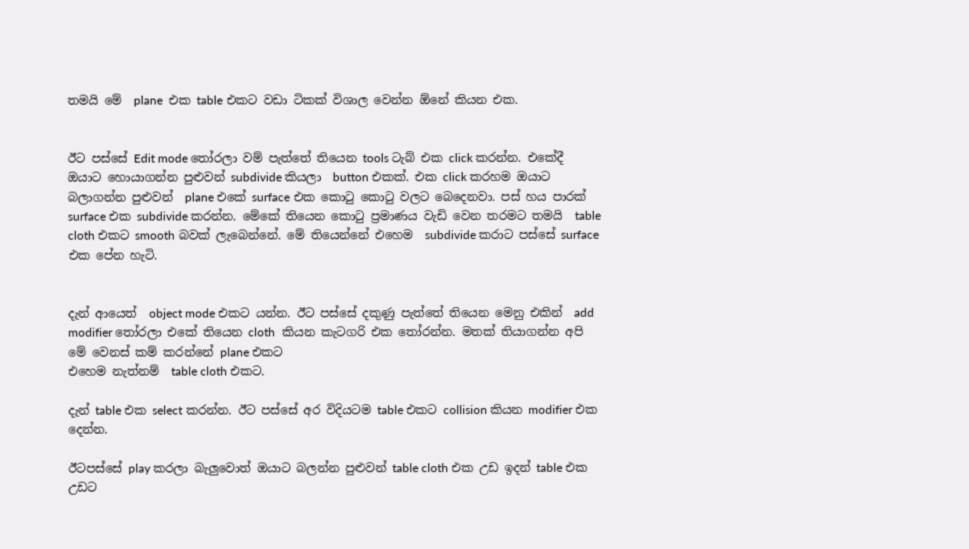තමයි මේ  plane  එක table එකට වඩා ටිකක් විශාල වෙන්න ඕනේ කියන එක.


ඊට පස්සේ Edit mode තෝරලා වම් පැත්තේ තියෙන tools ටැබ් එක click කරන්න. එකේදී ඔයාට හොයාගන්න පුළුවන් subdivide කියලා  button එකක්. එක click කරහම ඔයාට බලාගන්න පුළුවන්  plane එකේ surface එක කොටු කොටු වලට බෙදෙනවා. පස් හය පාරක් surface එක subdivide කරන්න. මේකේ තියෙන කොටු ප්‍රමාණය වැඩි වෙන තරමට තමයි  table cloth එකට smooth බවක් ලැබෙන්නේ. මේ තියෙන්නේ එහෙම  subdivide කරාට පස්සේ surface  එක පේන හැටි.


දැන් ආයෙත්  object mode එකට යන්න. ඊට පස්සේ දකුණු පැත්තේ තියෙන මෙනු එකින්  add modifier තෝරලා එකේ තියෙන cloth  කියන කැටගරි එක තෝරන්න. මතක් තියාගන්න අපි මේ වෙනස් කම් කරන්නේ plane එකට
එහෙම නැත්නම්  table cloth එකට.

දැන් table එක select කරන්න. ඊට පස්සේ අර විදියටම table එකට collision කියන modifier එක දෙන්න.

ඊටපස්සේ play කරලා බැලුවොත් ඔයාට බලන්න පුළුවන් table cloth එක උඩ ඉදන් table එක උඩට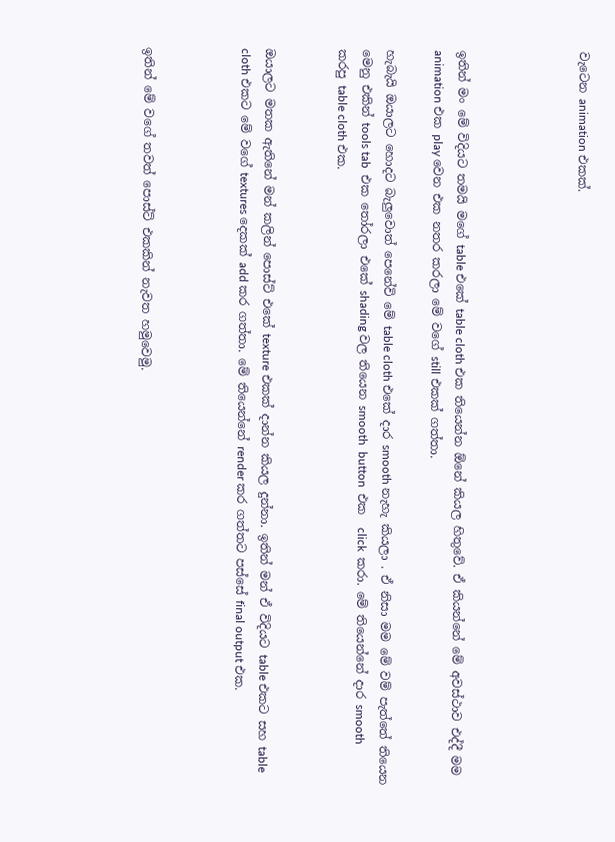වැටෙන animation එකක්.




ඉතින් මං මේ විදියට තමයි මගේ table එකේ table cloth එක තියෙන්න ඕනේ කියල හිතුවේ. ඒ කියන්නේ මේ අවස්ථාව එද්දී මම animation එක play වෙන එක නතර කරලා මේ වගේ still එකක් ගත්තා.

හැබැයි ඔයාලට හොදට බැලුවොත් පෙනේවි මේ table cloth එකේ දාර smooth නැහැ කියලා . ඒ නිසා මම මේ වම් පැත්තේ තියෙන මෙනු එකින් tools tab  එක තෝරලා එකේ shading වල තියෙන smooth  button  එක  click  කරා. මේ තියෙන්නේ දාර smooth කරපු table cloth එක.


ඔයාලට මතක ඇතිනේ මන් කලින් පොස්ට් එකේ texture එකක් දාන්න කියල දුන්නා. ඉතින් මන් ඒ විදියට table එකට සහ table cloth එකට මේ වගේ textures දෙකක් add කර ගත්තා. මේ තියෙන්නේ render කර ගත්තට පස්සේ final output එක.



ඉතින් මේ වගේ තවත් පොස්ට් එකකින් නැවත හමුවෙමු.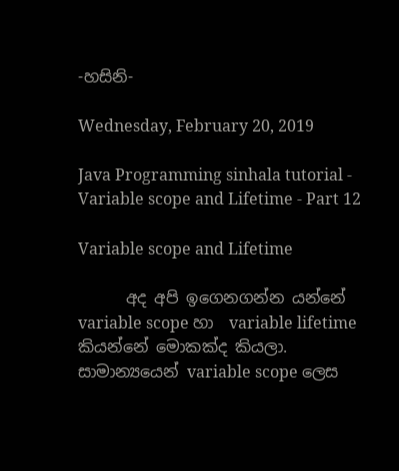-හසිනි-

Wednesday, February 20, 2019

Java Programming sinhala tutorial - Variable scope and Lifetime - Part 12

Variable scope and Lifetime

      අද අපි ඉගෙනගන්න යන්නේ variable scope හා  variable lifetime කියන්නේ මොකක්ද කියලා. සාමාන්‍යයෙන් variable scope ලෙස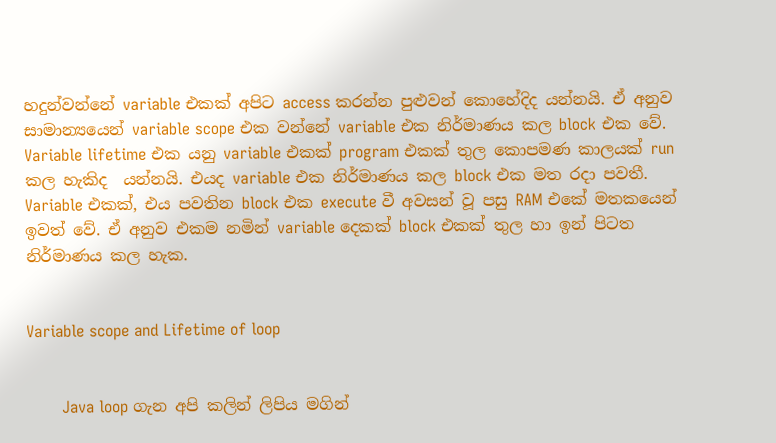හදුන්වන්නේ variable එකක් අපිට access කරන්න පුළුවන් කොහේදිද යන්නයි. ඒ අනුව සාමාන්‍යයෙන් variable scope එක වන්නේ variable එක නිර්මාණය කල block එක වේ. Variable lifetime එක යනු variable එකක් program එකක් තුල කොපමණ කාලයක් run කල හැකිද  යන්නයි. එයද variable එක නිර්මාණය කල block එක මත රදා පවතී. Variable එකක්, එය පවතින block එක execute වී අවසන් වූ පසු RAM එකේ මතකයෙන් ඉවත් වේ. ඒ අනුව එකම නමින් variable දෙකක් block එකක් තුල හා ඉන් පිටත නිර්මාණය කල හැක.


Variable scope and Lifetime of loop


       Java loop ගැන අපි කලින් ලිපිය මගින්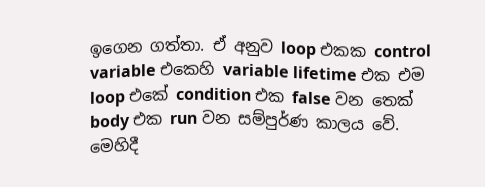ඉගෙන ගත්තා. ඒ අනුව loop එකක control variable එකෙහි variable lifetime එක එම loop එකේ condition එක false වන තෙක් body එක run වන සම්පුර්ණ කාලය වේ. මෙහිදී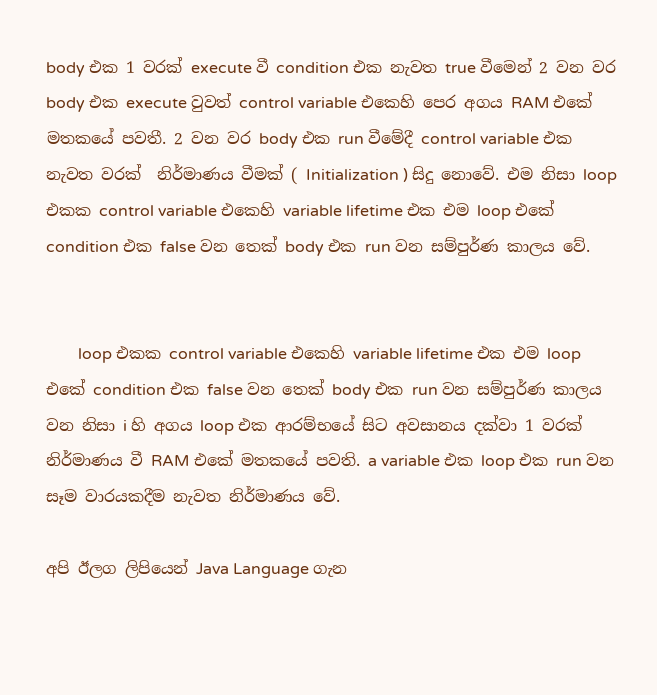body එක 1 වරක් execute වී condition එක නැවත true වීමෙන් 2 වන වර body එක execute වුවත් control variable එකෙහි පෙර අගය RAM එකේ මතකයේ පවතී. 2 වන වර body එක run වීමේදී control variable එක නැවත වරක්  නිර්මාණය වීමක් ( Initialization ) සිදු නොවේ. එම නිසා loop එකක control variable එකෙහි variable lifetime එක එම loop එකේ condition එක false වන තෙක් body එක run වන සම්පුර්ණ කාලය වේ.


        loop එකක control variable එකෙහි variable lifetime එක එම loop එකේ condition එක false වන තෙක් body එක run වන සම්පුර්ණ කාලය වන නිසා i හි අගය loop එක ආරම්භයේ සිට අවසානය දක්වා 1 වරක් නිර්මාණය වී RAM එකේ මතකයේ පවති. a variable එක loop එක run වන සෑම වාරයකදීම නැවත නිර්මාණය වේ.

අපි ඊලග ලිපියෙන් Java Language ගැන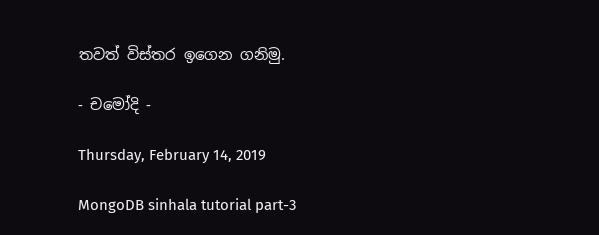තවත් විස්තර ඉගෙන ගනිමු.

- චමෝදි -

Thursday, February 14, 2019

MongoDB sinhala tutorial part-3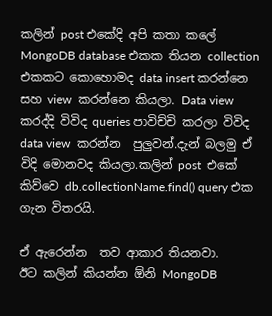කලින් post එකේදි අපි කතා කලේ  MongoDB database එකක තියන collection එකකට කොහොමද data insert කරන්නෙ  සහ view  කරන්නෙ කියලා. Data view කරද්දි විවිද queries පාවිච්චි කරලා විවිද data view  කරන්න  පුලුවන්.දැන් බලමු ඒ විදි මොනවද කියලා.කලින් post  එකේ කිව්වෙ db.collectionName.find() query එක  ගැන විතරයි.

ඒ ඇරෙන්න  තව ආකාර තියනවා.
ඊට කලින් කියන්න ඕනි MongoDB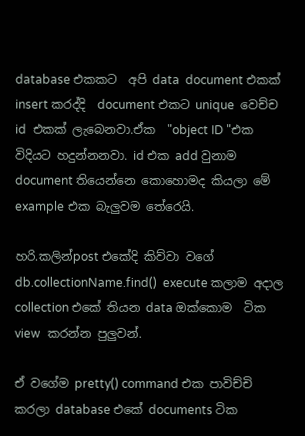database එකකට  අපි data  document එකක්  insert කරද්දි  document එකට unique  වෙච්ච id  එකක් ලැබෙනවා.ඒක  "object ID "එක විදියට හදුන්නනවා. id එක add වුනාම document තියෙන්නෙ කොහොමද කියලා මේ example එක බැලුවම තේරෙයි.

හරි.කලින්post එකේදි කිව්වා වගේ db.collectionName.find()  execute කලාම අදාල collection එකේ තියන data ඔක්කොම  ටික view  කරන්න පුලුවන්.

ඒ වගේම pretty() command එක පාවිච්චි කරලා database එකේ documents ටික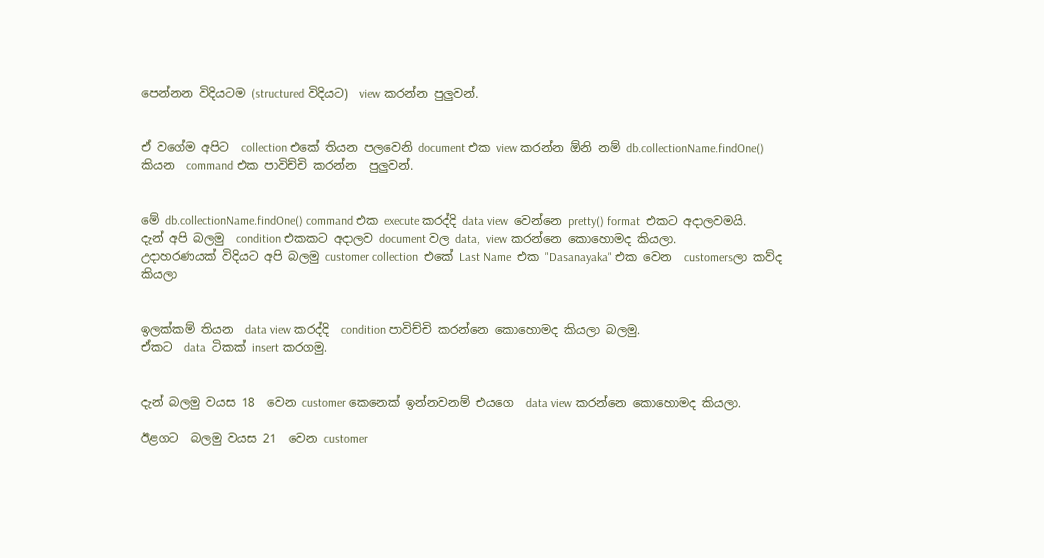පෙන්නන විදියටම (structured විදියට)  view කරන්න පුලුවන්.


ඒ වගේම අපිට  collection එකේ තියන පලවෙනි document එක view කරන්න ඕනි නම් db.collectionName.findOne() කියන  command එක පාවිච්චි කරන්න  පුලුවන්.


මේ db.collectionName.findOne() command එක execute කරද්දි data view  වෙන්නෙ pretty() format  එකට අදාලවමයි.
දැන් අපි බලමු  condition එකකට අදාලව document වල data,  view කරන්නෙ කොහොමද කියලා.
උදාහරණයක් විදියට අපි බලමු customer collection  එකේ Last Name  එක "Dasanayaka" එක වෙන  customersලා කව්ද  කියලා


ඉලක්කම් තියන  data view කරද්දි  condition පාවිච්චි කරන්නෙ කොහොමද කියලා බලමු.
ඒකට  data  ටිකක් insert කරගමු.


දැන් බලමු වයස 18  වෙන customer කෙනෙක් ඉන්නවනම් එයගෙ  data view කරන්නෙ කොහොමද කියලා.

ඊළගට  බලමු වයස 21  වෙන customer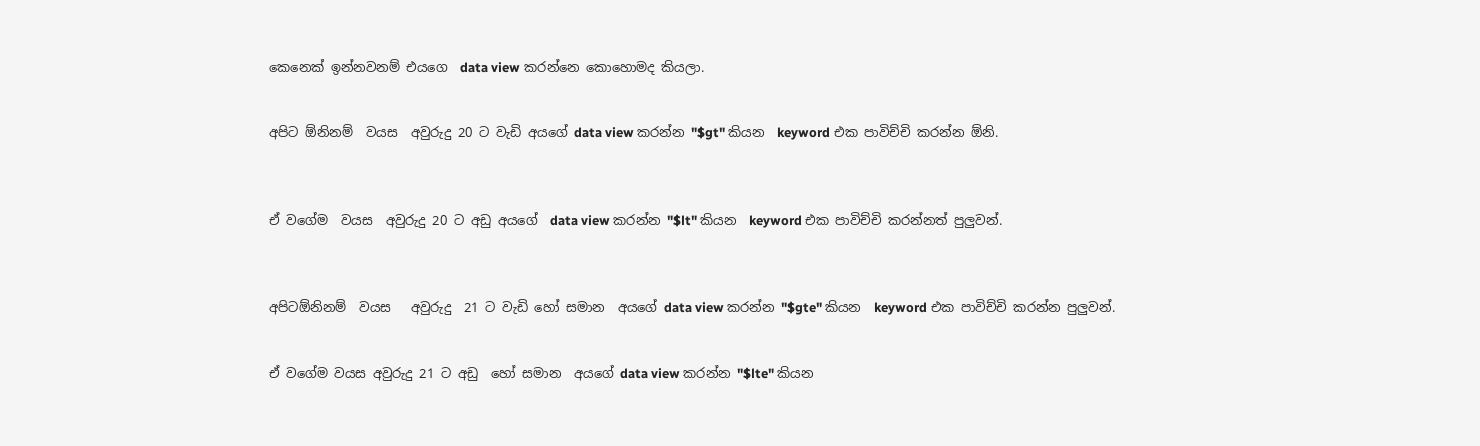කෙනෙක් ඉන්නවනම් එයගෙ  data view කරන්නෙ කොහොමද කියලා.


අපිට ඕනිනම්  වයස  අවුරුදු 20 ට වැඩි අයගේ data view කරන්න "$gt" කියන  keyword එක පාවිච්චි කරන්න ඕනි.



ඒ වගේම  වයස  අවුරුදු 20 ට අඩු අයගේ  data view කරන්න "$lt" කියන  keyword එක පාවිච්චි කරන්නත් පුලුවන්.



අපිටඕනිනම්  වයස   අවුරුදු  21 ට වැඩි හෝ සමාන  අයගේ data view කරන්න "$gte" කියන  keyword එක පාවිච්චි කරන්න පුලුවන්.


ඒ වගේම වයස අවුරුදු 21 ට අඩු  හෝ සමාන  අයගේ data view කරන්න "$lte" කියන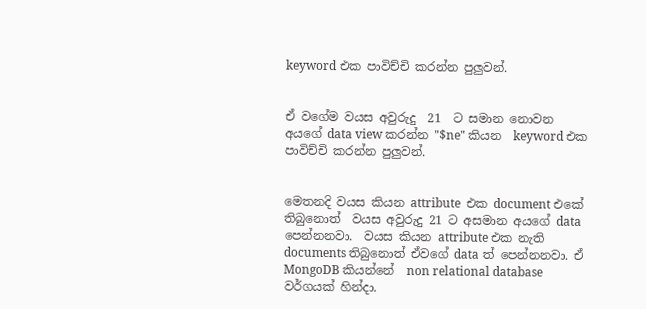keyword එක පාවිච්චි කරන්න පුලුවන්.


ඒ වගේම වයස අවුරුදු  21  ට සමාන නොවන  අයගේ data view කරන්න "$ne" කියන  keyword එක පාවිච්චි කරන්න පුලුවන්.


මෙතනදි වයස කියන attribute  එක document එකේ තිබුනොත්  වයස අවුරුදු 21 ට අසමාන අයගේ data  පෙන්නනවා.  වයස කියන attribute එක නැති  documents තිබුනොත් ඒවගේ data ත් පෙන්නනවා. ඒ MongoDB කියන්නේ  non relational database වර්ගයක් හින්දා.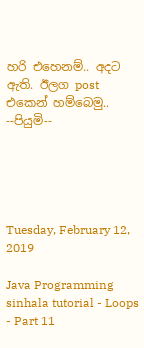හරි එහෙනම්.. අදට ඇති. ඊලග post  එකෙන් හම්බෙමු..
--පියුමි--





Tuesday, February 12, 2019

Java Programming sinhala tutorial - Loops - Part 11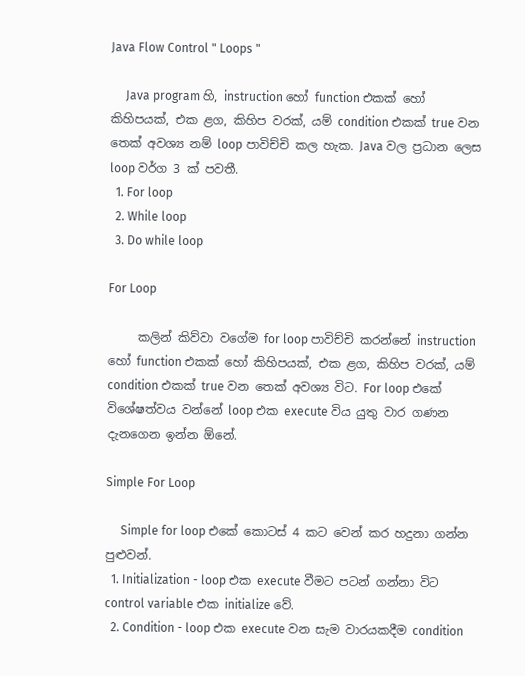Java Flow Control " Loops "

     Java program හි, instruction හෝ function එකක් හෝ කිහිපයක්, එක ළග, කිහිප වරක්, යම් condition එකක් true වන තෙක් අවශ්‍ය නම් loop පාවිච්චි කල හැක. Java වල ප්‍රධාන ලෙස loop වර්ග 3 ක් පවතී.
  1. For loop
  2. While loop
  3. Do while loop

For Loop

     කලින් කිව්වා වගේම for loop පාවිච්චි කරන්නේ instruction හෝ function එකක් හෝ කිහිපයක්, එක ළග, කිහිප වරක්, යම් condition එකක් true වන තෙක් අවශ්‍ය විට. For loop එකේ විශේෂත්වය වන්නේ loop එක execute විය යුතු වාර ගණන දැනගෙන ඉන්න ඕනේ.

Simple For Loop

     Simple for loop එකේ කොටස් 4 කට වෙන් කර හදුනා ගන්න පුළුවන්.
  1. Initialization - loop එක execute වීමට පටන් ගන්නා විට control variable එක initialize වේ.
  2. Condition - loop එක execute වන සැම වාරයකදීම condition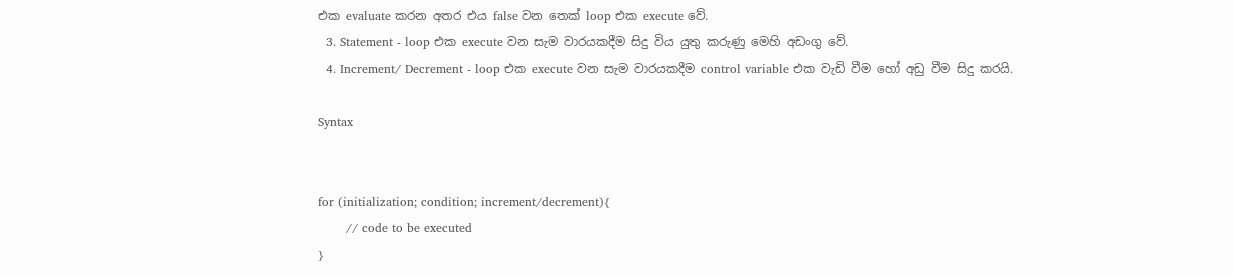එක evaluate කරන අතර එය false වන තෙක් loop එක execute වේ.
  3. Statement - loop එක execute වන සැම වාරයකදීම සිදු විය යුතු කරුණු මෙහි අඩංගු වේ.
  4. Increment/ Decrement - loop එක execute වන සැම වාරයකදීම control variable එක වැඩි වීම හෝ අඩු වීම සිදු කරයි.

Syntax


for (initialization; condition; increment/decrement){
       // code to be executed
}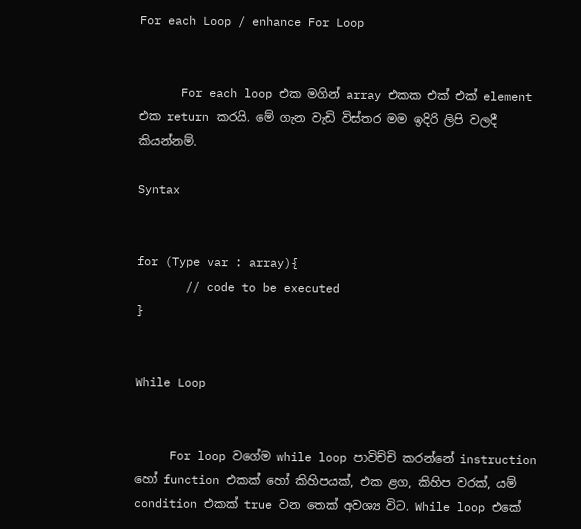For each Loop / enhance For Loop


      For each loop එක මගින් array එකක එක් එක් element එක return කරයි. මේ ගැන වැඩි විස්තර මම ඉදිරි ලිපි වලදී කියන්නම්.

Syntax


for (Type var : array){
       // code to be executed
}


While Loop


     For loop වගේම while loop පාවිච්චි කරන්නේ instruction හෝ function එකක් හෝ කිහිපයක්, එක ළග, කිහිප වරක්, යම් condition එකක් true වන තෙක් අවශ්‍ය විට. While loop එකේ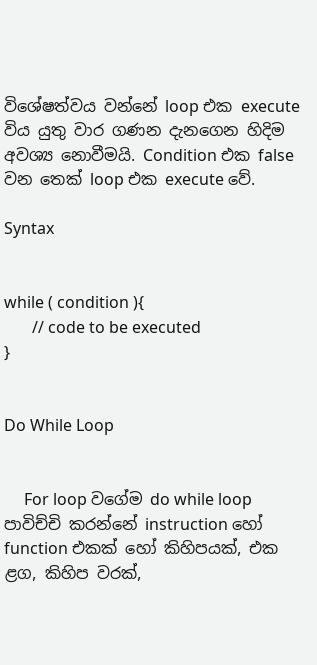විශේෂත්වය වන්නේ loop එක execute විය යුතු වාර ගණන දැනගෙන හිදිම අවශ්‍ය නොවීමයි. Condition එක false වන තෙක් loop එක execute වේ.

Syntax


while ( condition ){
       // code to be executed
}


Do While Loop


     For loop වගේම do while loop පාවිච්චි කරන්නේ instruction හෝ function එකක් හෝ කිහිපයක්, එක ළග, කිහිප වරක්,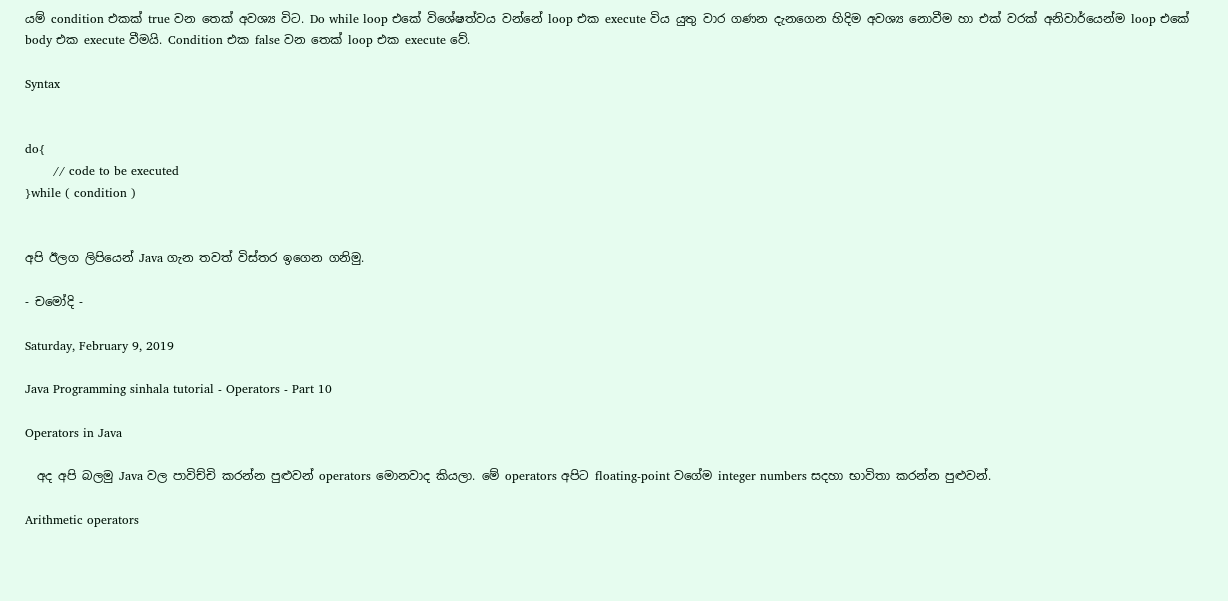යම් condition එකක් true වන තෙක් අවශ්‍ය විට. Do while loop එකේ විශේෂත්වය වන්නේ loop එක execute විය යුතු වාර ගණන දැනගෙන හිදිම අවශ්‍ය නොවීම හා එක් වරක් අනිවාර්යෙන්ම loop එකේ body එක execute වීමයි. Condition එක false වන තෙක් loop එක execute වේ.

Syntax


do{
       // code to be executed
}while ( condition )


අපි ඊලග ලිපියෙන් Java ගැන තවත් විස්තර ඉගෙන ගනිමු.

- චමෝදි -

Saturday, February 9, 2019

Java Programming sinhala tutorial - Operators - Part 10

Operators in Java

  අද අපි බලමු Java වල පාවිච්චි කරන්න පුළුවන් operators මොනවාද කියලා. මේ operators අපිට floating-point වගේම integer numbers සදහා භාවිතා කරන්න පුළුවන්.

Arithmetic operators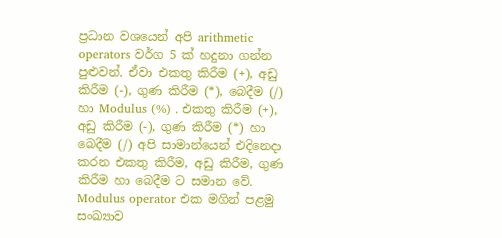ප්‍රධාන වශයෙන් අපි arithmetic operators වර්ග 5 ක් හදුනා ගන්න පුළුවන්. ඒවා එකතු කිරීම (+), අඩු කිරීම (-), ගුණ කිරීම (*), බෙදීම (/) හා Modulus (%) . එකතු කිරීම (+), අඩු කිරීම (-), ගුණ කිරීම (*) හා බෙදීම (/) අපි සාමාන්යෙන් එදිනෙදා කරන එකතු කිරීම, අඩු කිරීම, ගුණ කිරීම හා බෙදීම ට සමාන වේ. Modulus operator එක මගින් පළමු සංඛ්‍යාව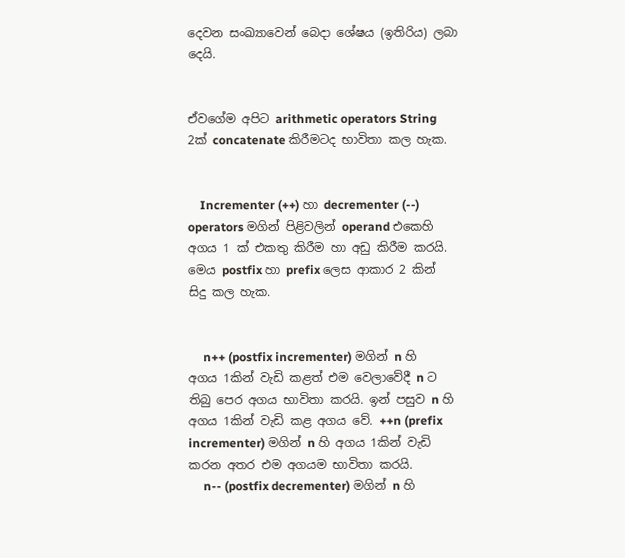දෙවන සංඛ්‍යාවෙන් බෙදා ශේෂය (ඉතිරිය) ලබා දෙයි.


ඒවගේම අපිට arithmetic operators String 2ක් concatenate කිරීමටද භාවිතා කල හැක.


    Incrementer (++) හා decrementer (--) operators මගින් පිළිවලින් operand එකෙහි අගය 1 ක් එකතු කිරීම හා අඩු කිරීම කරයි. මෙය postfix හා prefix ලෙස ආකාර 2 කින් සිදු කල හැක.


     n++ (postfix incrementer) මගින් n හි අගය 1කින් වැඩි කළත් එම වෙලාවේදී n ට තිබු පෙර අගය භාවිතා කරයි. ඉන් පසුව n හි අගය 1කින් වැඩි කළ අගය වේ. ++n (prefix incrementer) මගින් n හි අගය 1කින් වැඩි කරන අතර එම අගයම භාවිතා කරයි.
     n-- (postfix decrementer) මගින් n හි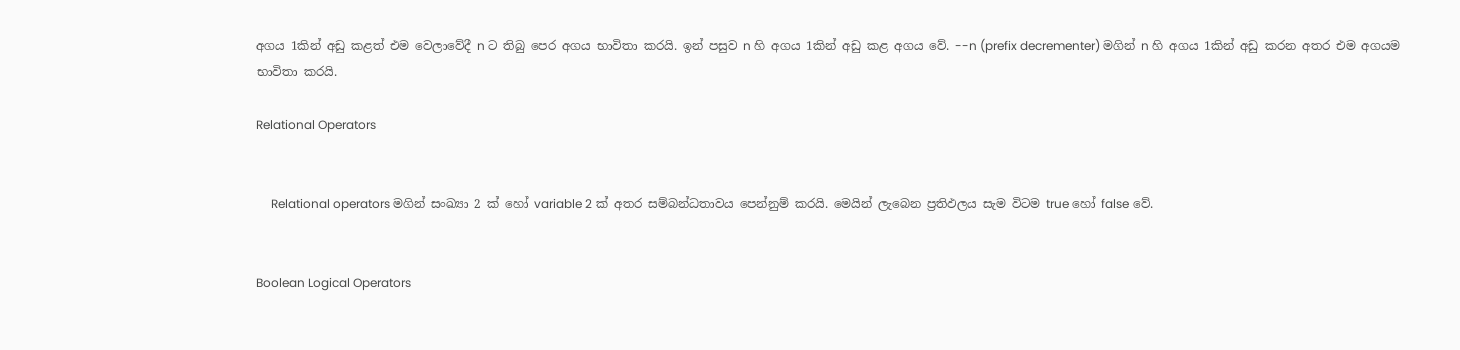අගය 1කින් අඩු කළත් එම වෙලාවේදී n ට තිබු පෙර අගය භාවිතා කරයි. ඉන් පසුව n හි අගය 1කින් අඩු කළ අගය වේ. --n (prefix decrementer) මගින් n හි අගය 1කින් අඩු කරන අතර එම අගයම භාවිතා කරයි.

Relational Operators


     Relational operators මගින් සංඛ්‍යා 2 ක් හෝ variable 2 ක් අතර සම්බන්ධතාවය පෙන්නුම් කරයි. මෙයින් ලැබෙන ප්‍රතිඵලය සැම විටම true හෝ false වේ.


Boolean Logical Operators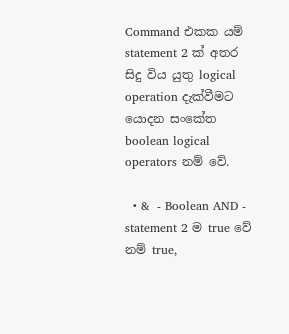Command එකක යම් statement 2 ක් අතර සිදු විය යුතු logical operation දැක්වීමට යොදන සංකේත boolean logical operators නම් වේ.

  • &  - Boolean AND - statement 2 ම true වේ නම් true,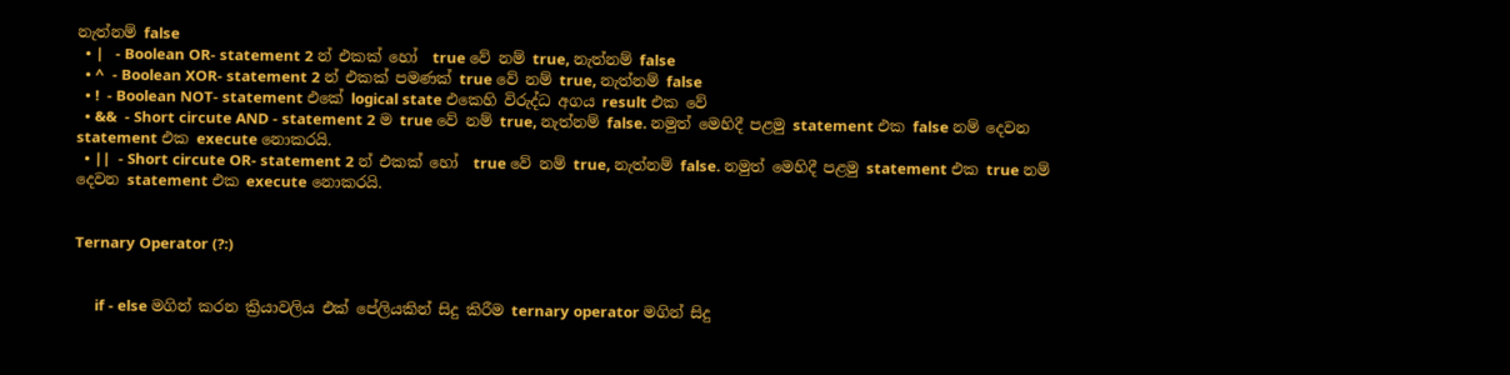නැත්නම් false
  • |   - Boolean OR- statement 2 න් එකක් හෝ  true වේ නම් true, නැත්නම් false
  • ^  - Boolean XOR- statement 2 න් එකක් පමණක් true වේ නම් true, නැත්නම් false
  • !  - Boolean NOT- statement එකේ logical state එකෙහි විරුද්ධ අගය result එක වේ
  • &&  - Short circute AND - statement 2 ම true වේ නම් true, නැත්නම් false. නමුත් මෙහිදී පළමු statement එක false නම් දෙවන statement එක execute නොකරයි.
  • ||  - Short circute OR- statement 2 න් එකක් හෝ  true වේ නම් true, නැත්නම් false. නමුත් මෙහිදී පළමු statement එක true නම් දෙවන statement එක execute නොකරයි.


Ternary Operator (?:)


     if - else මගින් කරන ක්‍රියාවලිය එක් පේලියකින් සිදු කිරීම ternary operator මගින් සිදු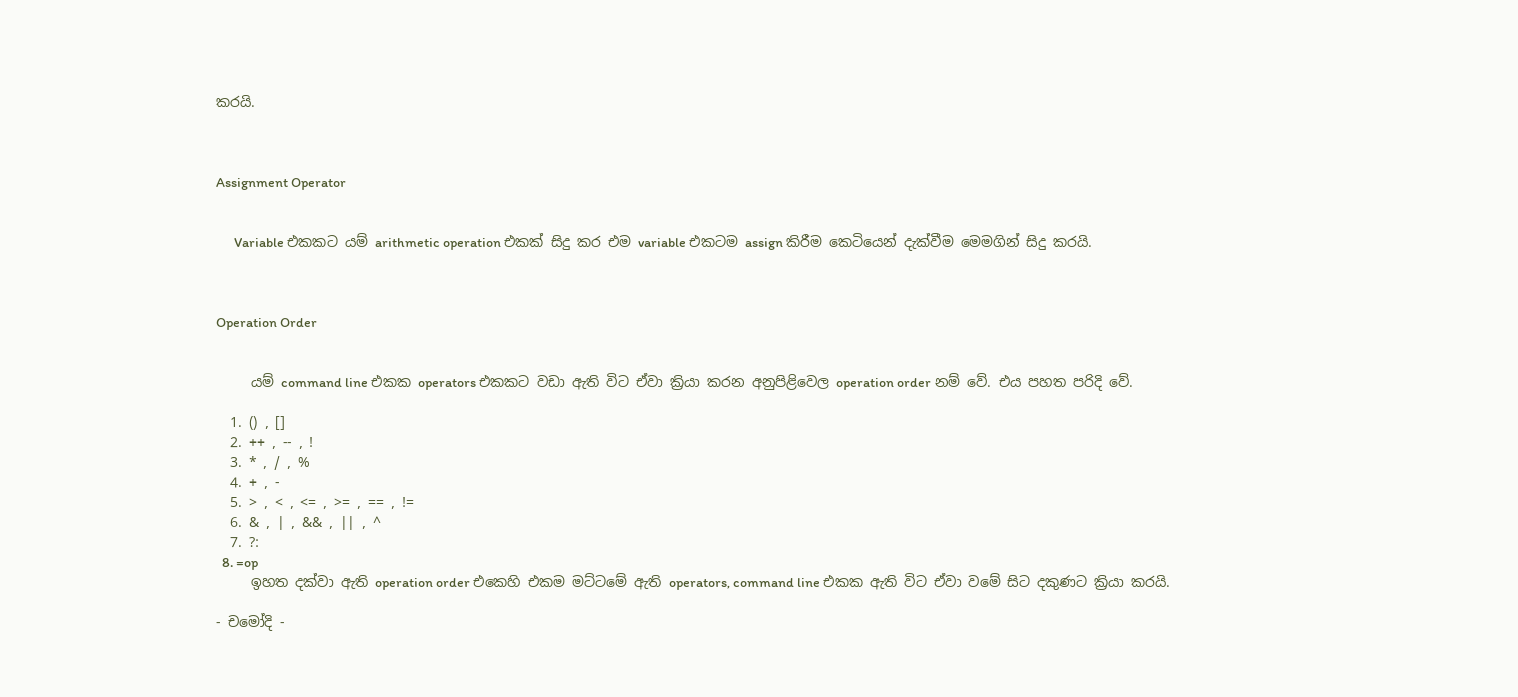කරයි.



Assignment Operator


      Variable එකකට යම් arithmetic operation එකක් සිදු කර එම variable එකටම assign කිරීම කෙටියෙන් දැක්වීම මෙමගින් සිදු කරයි.



Operation Order


     යම් command line එකක operators එකකට වඩා ඇති විට ඒවා ක්‍රියා කරන අනුපිළිවෙල operation order නම් වේ. එය පහත පරිදි වේ.

  1. () , []
  2. ++ , -- , !
  3. * , / , %
  4. + , -
  5. > , < , <= , >= , == , !=
  6. & , | , && , || , ^
  7. ?:
  8. =op
     ඉහත දක්වා ඇති operation order එකෙහි එකම මට්ටමේ ඇති operators, command line එකක ඇති විට ඒවා වමේ සිට දකුණට ක්‍රියා කරයි.

- චමෝදි -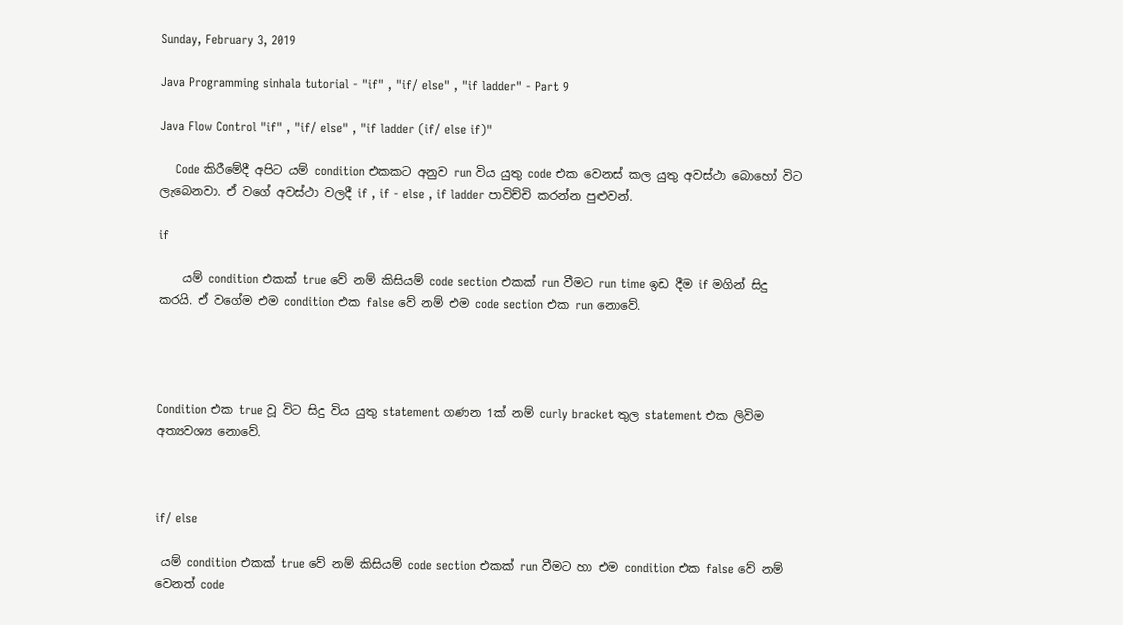Sunday, February 3, 2019

Java Programming sinhala tutorial - "if" , "if/ else" , "if ladder" - Part 9

Java Flow Control "if" , "if/ else" , "if ladder (if/ else if)"

    Code කිරීමේදී අපිට යම් condition එකකට අනුව run විය යුතු code එක වෙනස් කල යුතු අවස්ථා බොහෝ විට ලැබෙනවා. ඒ වගේ අවස්ථා වලදී if , if - else , if ladder පාවිච්චි කරන්න පුළුවන්.

if

    යම් condition එකක් true වේ නම් කිසියම් code section එකක් run වීමට run time ඉඩ දීම if මගින් සිදු කරයි. ඒ වගේම එම condition එක false වේ නම් එම code section එක run නොවේ.




Condition එක true වූ විට සිදු විය යුතු statement ගණන 1ක් නම් curly bracket තුල statement එක ලිවිම අත්‍යවශ්‍ය නොවේ.



if/ else

 යම් condition එකක් true වේ නම් කිසියම් code section එකක් run වීමට හා එම condition එක false වේ නම් වෙනත් code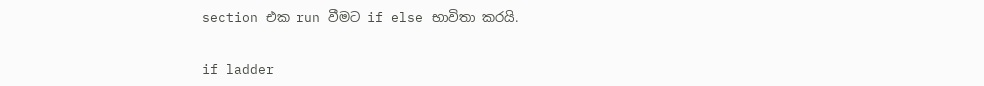section එක run වීමට if else භාවිතා කරයි.


if ladder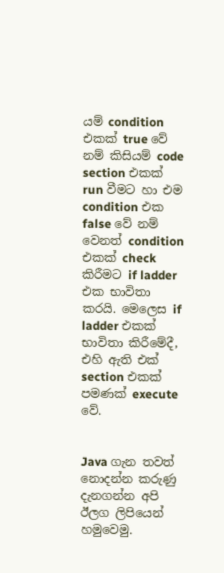යම් condition එකක් true වේ නම් කිසියම් code section එකක් run වීමට හා එම condition එක false වේ නම් වෙනත් condition එකක් check කිරීමට if ladder එක භාවිතා කරයි. මෙලෙස if ladder එකක් භාවිතා කිරීමේදී, එහි ඇති එක් section එකක් පමණක් execute වේ.


Java ගැන තවත් නොදන්න කරුණු දැනගන්න අපි ඊලග ලිපියෙන් හමුවෙමු.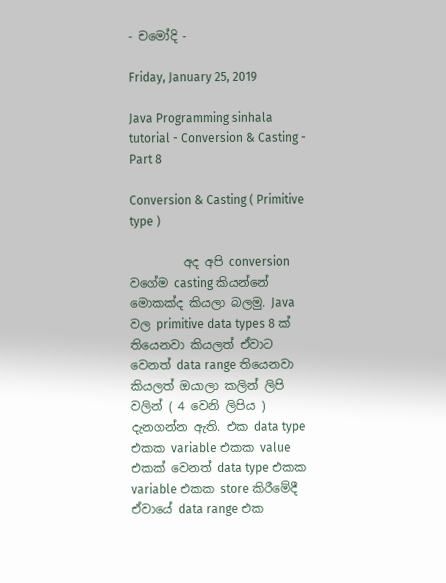- චමෝදි -

Friday, January 25, 2019

Java Programming sinhala tutorial - Conversion & Casting - Part 8

Conversion & Casting ( Primitive type )

         අද අපි conversion වගේම casting කියන්නේ මොකක්ද කියලා බලමු. Java වල primitive data types 8 ක් තියෙනවා කියලත් ඒවාට වෙනත් data range තියෙනවා කියලත් ඔයාලා කලින් ලිපි වලින් ( 4 වෙනි ලිපිය ) දැනගන්න ඇති. එක data type එකක variable එකක value එකක් වෙනත් data type එකක variable එකක store කිරීමේදී ඒවායේ data range එක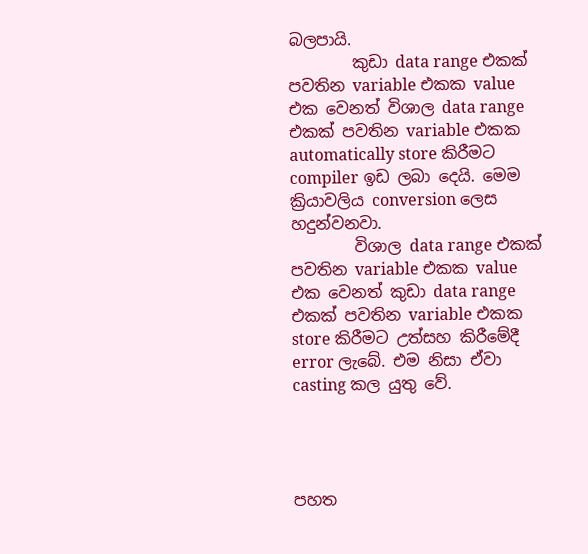බලපායි.
        කුඩා data range එකක් පවතින variable එකක value එක වෙනත් විශාල data range එකක් පවතින variable එකක automatically store කිරීමට compiler ඉඩ ලබා දෙයි. මෙම ක්‍රියාවලිය conversion ලෙස හදුන්වනවා.
        විශාල data range එකක් පවතින variable එකක value එක වෙනත් කුඩා data range එකක් පවතින variable එකක store කිරීමට උත්සහ කිරීමේදී error ලැබේ. එම නිසා ඒවා casting කල යුතු වේ.




පහත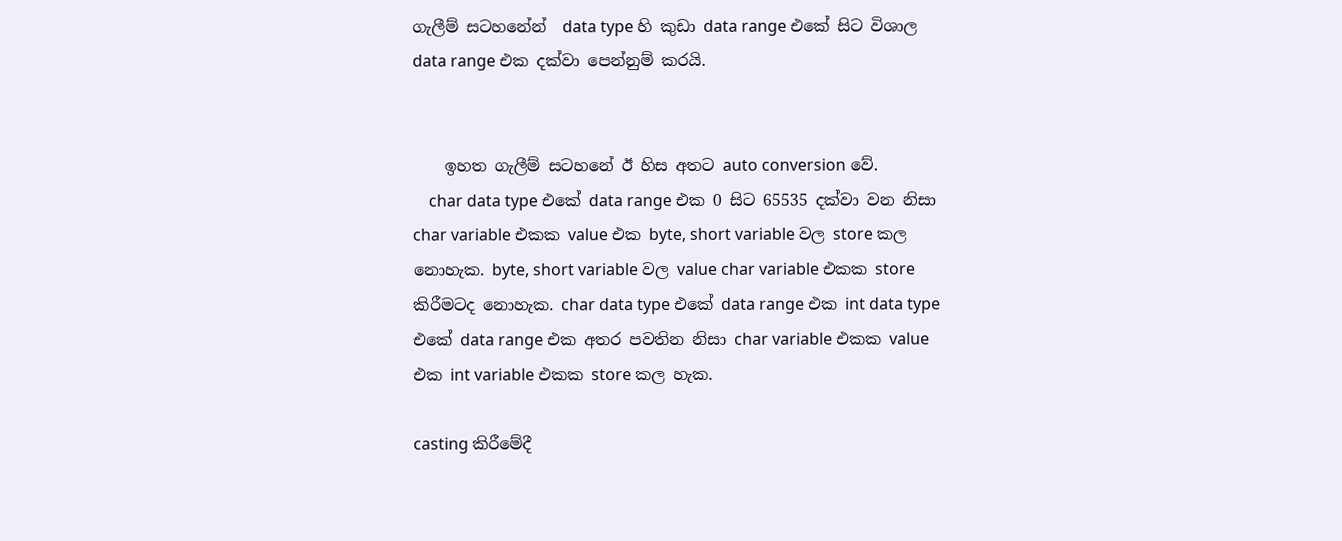ගැලීම් සටහනේන්  data type හි කුඩා data range එකේ සිට විශාල data range එක දක්වා පෙන්නුම් කරයි.


    ඉහත ගැලීම් සටහනේ ඊ හිස අතට auto conversion වේ.
    char data type එකේ data range එක 0 සිට 65535 දක්වා වන නිසා char variable එකක value එක byte, short variable වල store කල නොහැක. byte, short variable වල value char variable එකක store කිරීමටද නොහැක. char data type එකේ data range එක int data type එකේ data range එක අතර පවතින නිසා char variable එකක value එක int variable එකක store කල හැක.

casting කිරීමේදී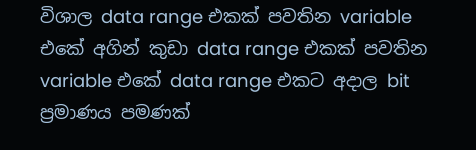විශාල data range එකක් පවතින variable එකේ අගින් කුඩා data range එකක් පවතින variable එකේ data range එකට අදාල bit ප්‍රමාණය පමණක්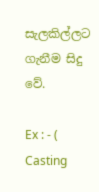සැලකිල්ලට ගැනීම සිදු වේ.

Ex : - ( Casting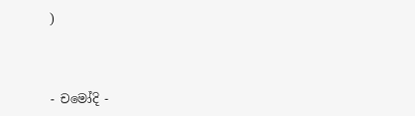)



- චමෝදි -